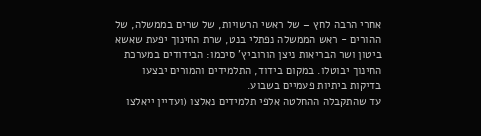אחרי הרבה לחץ – של ראשי הרשויות, של שרים בממשלה, של ההורים - ראש הממשלה נפתלי בנט, שרת החינוך יפעת שאשא ביטון ושר הבריאות ניצן הורוביץ' סיכמו: הבידודים במערכת החינוך יבוטלו. במקום בידוד, התלמידים והמורים יבצעו בדיקות ביתיות פעמיים בשבוע.
עד שהתקבלה ההחלטה אלפי תלמידים נאלצו (ועדיין ייאלצו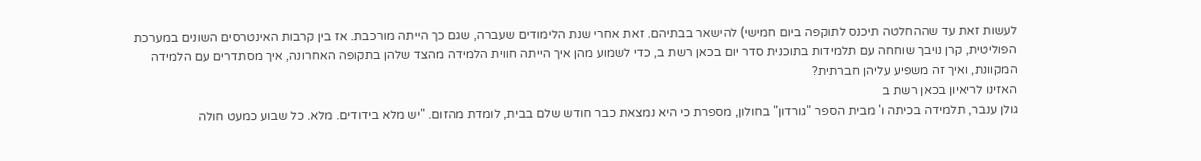לעשות זאת עד שההחלטה תיכנס לתוקפה ביום חמישי) להישאר בבתיהם. זאת אחרי שנת הלימודים שעברה, שגם כך הייתה מורכבת. אז בין קרבות האינטרסים השונים במערכת הפוליטית, קרן נויבך שוחחה עם תלמידות בתוכנית סדר יום בכאן רשת ב, כדי לשמוע מהן איך הייתה חווית הלמידה מהצד שלהן בתקופה האחרונה, איך מסתדרים עם הלמידה המקוונת, ואיך זה משפיע עליהן חברתית?
האזינו לריאיון בכאן רשת ב
גולן ענבר, תלמידה בכיתה ו' מבית הספר "גורדון" בחולון, מספרת כי היא נמצאת כבר חודש שלם בבית, לומדת מהזום. "יש מלא בידודים. מלא. כל שבוע כמעט חולה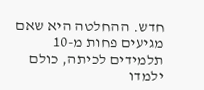חדש. ההחלטה היא שאם מגיעים פחות מ-10 תלמידים לכיתה, כולם ילמדו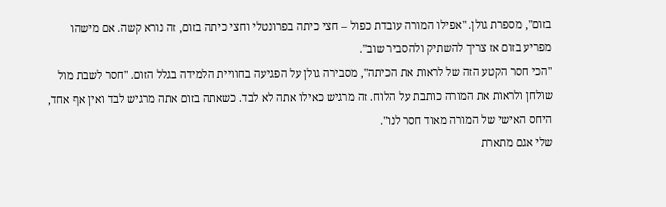בזום", מספרת גולן. "אפילו המורה עובדת כפול – חצי כיתה בפרונטלי וחצי כיתה בזום, זה נורא קשה. אם מישהו מפריע בזום אז צריך להשתיק ולהסביר שוב".
"הכי חסר הקטע הזה של לראות את הכיתה", מסבירה גולן על הפגיעה בחוויית הלמידה בגלל הזום. "חסר לשבת מול שולחן ולראות את המורה כותבת על הלוח. זה מרגיש כאילו אתה לא לבד. כשאתה בזום אתה מרגיש לבד ואין אף אחד, היחס האישי של המורה מאוד חסר לנו".
שלי אגם מתארת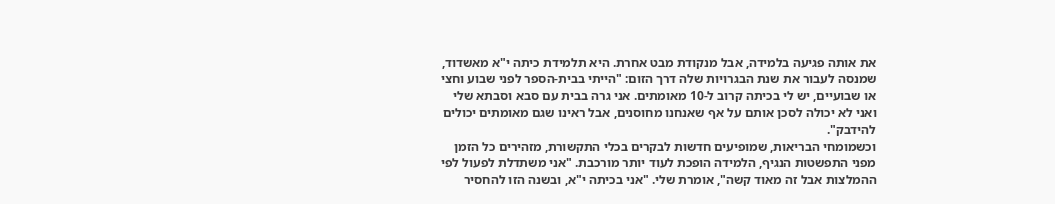את אותה פגיעה בלמידה, אבל מנקודת מבט אחרת. היא תלמידת כיתה י"א מאשדוד, שמנסה לעבור את שנת הבגרויות שלה דרך הזום: "הייתי בבית-הספר לפני שבוע וחצי או שבועיים, יש לי בכיתה קרוב ל-10 מאומתים. אני גרה בבית עם סבא וסבתא שלי ואני לא יכולה לסכן אותם על אף שאנחנו מחוסנים, אבל ראינו שגם מאומתים יכולים להידבק".
וכשמומחי הבריאות, שמופיעים חדשות לבקרים בכלי התקשורת, מזהירים כל הזמן מפני התפשטות הנגיף, הלמידה הופכת לעוד יותר מורכבת. "אני משתדלת לפעול לפי ההמלצות אבל זה מאוד קשה", אומרת שלי. "אני בכיתה י"א, ובשנה הזו להחסיר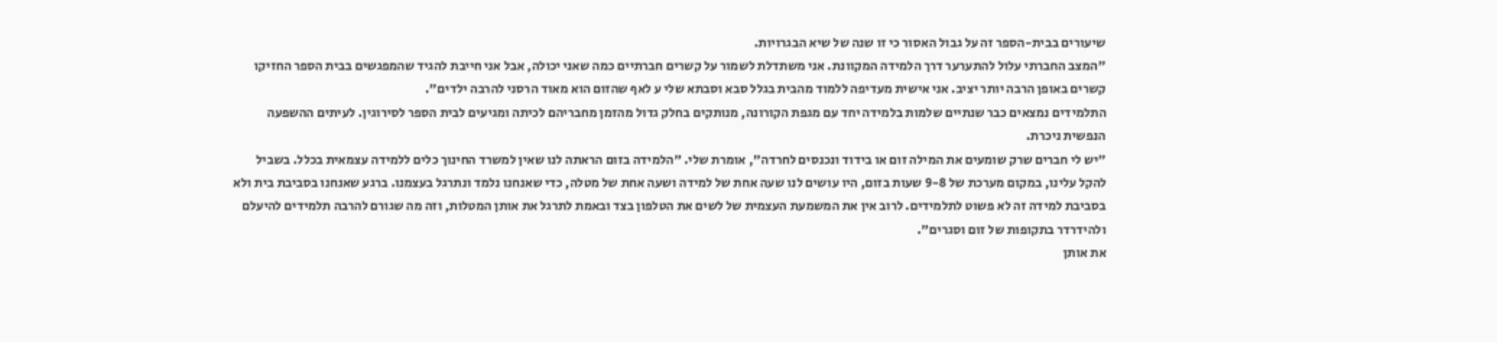שיעורים בבית-הספר זה על גבול האסור כי זו שנה של שיא הבגרויות.
"המצב החברתי עלול להתערער דרך הלמידה המקוונת. אני משתדלת לשמור על קשרים חברתיים כמה שאני יכולה, אבל אני חייבת להגיד שהמפגשים בבית הספר החזיקו קשרים באופן הרבה יותר יציב. אני אישית מעדיפה ללמוד מהבית בגלל סבא וסבתא שלי ע לאף שהזום הוא מאוד הרסני להרבה ילדים".
התלמידים נמצאים כבר שנתיים שלמות בלמידה יחד עם מגפת הקורונה, מנותקים בחלק גדול מהזמן מחבריהם לכיתה ומגיעים לבית הספר לסירוגין. לעיתים ההשפעה הנפשית ניכרת.
"יש לי חברים שרק שומעים את המילה זום או בידוד ונכנסים לחרדה", אומרת שלי. "הלמידה בזום הראתה לנו שאין למשרד החינוך כלים ללמידה עצמאית בכלל. בשביל להקל עלינו, במקום מערכת של 9-8 שעות בזום, היו עושים לנו שעה אחת של למידה ושעה אחת של מטלה, כדי שאנחנו נלמד ונתרגל בעצמנו. ברגע שאנחנו בסביבת בית ולא בסביבת למידה זה לא פשוט לתלמידים. לרוב אין את המשמעת העצמית של לשים את הטלפון בצד ובאמת לתרגל את אותן המטלות, וזה מה שגורם להרבה תלמידים להיעלם ולהידרדר בתקופות של זום וסגרים".
את אותן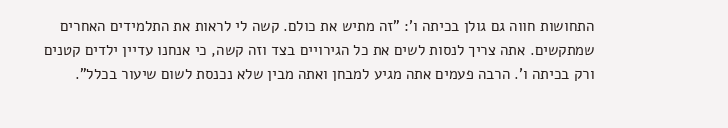התחושות חווה גם גולן בכיתה ו': "זה מתיש את כולם. קשה לי לראות את התלמידים האחרים שמתקשים. אתה צריך לנסות לשים את כל הגירויים בצד וזה קשה, כי אנחנו עדיין ילדים קטנים ורק בכיתה ו'. הרבה פעמים אתה מגיע למבחן ואתה מבין שלא נכנסת לשום שיעור בכלל".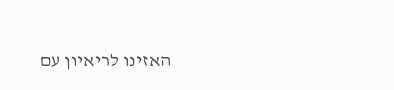האזינו לריאיון עם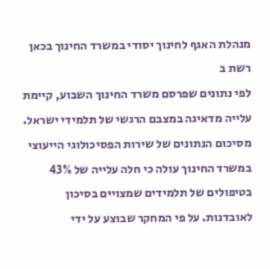מנהלת האגף לחינוך יסודי במשרד החינוך בכאן רשת ב
לפי נתונים שפרסם משרד החינוך השבוע, קיימת עלייה מדאיגה במצבם הרגשי של תלמידי ישראל. מסיכום הנתונים של שירות הפסיכולוגי הייעוצי במשרד החינוך עולה כי חלה עלייה של 43% בטיפולים של תלמידים שמצויים בסיכון לאובדנות. על פי המחקר שבוצע על ידי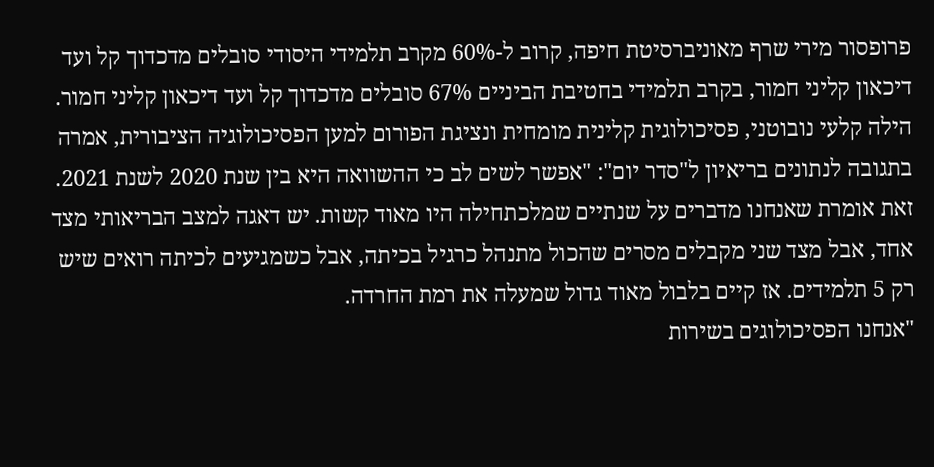פרופסור מירי שרף מאוניברסיטת חיפה, קרוב ל-60% מקרב תלמידי היסודי סובלים מדכדוך קל ועד דיכאון קליני חמור, בקרב תלמידי בחטיבת הביניים 67% סובלים מדכדוך קל ועד דיכאון קליני חמור.
הילה קלעי נובוטני, פסיכולוגית קלינית מומחית ונציגת הפורום למען הפסיכולוגיה הציבורית, אמרה בתגובה לנתונים בריאיון ל"סדר יום": "אפשר לשים לב כי ההשוואה היא בין שנת 2020 לשנת 2021. זאת אומרת שאנחנו מדברים על שנתיים שמלכתחילה היו מאוד קשות. יש דאגה למצב הבריאותי מצד אחד, אבל מצד שני מקבלים מסרים שהכול מתנהל כרגיל בכיתה, אבל כשמגיעים לכיתה רואים שיש רק 5 תלמידים. אז קיים בלבול מאוד גדול שמעלה את רמת החרדה.
"אנחנו הפסיכולוגים בשירות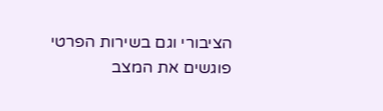הציבורי וגם בשירות הפרטי פוגשים את המצב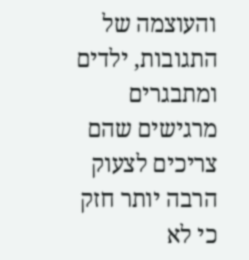והעוצמה של התגובות, ילדים ומתבגרים מרגישים שהם צריכים לצעוק הרבה יותר חזק כי לא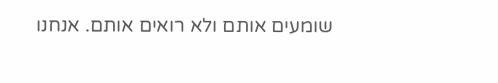שומעים אותם ולא רואים אותם. אנחנו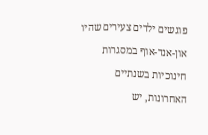פוגשים ילדים צעירים שהיו און-אנד-אוף במסגרות חינוכיות בשנתיים האחרונות, יש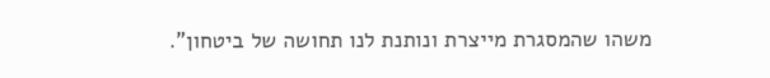משהו שהמסגרת מייצרת ונותנת לנו תחושה של ביטחון".